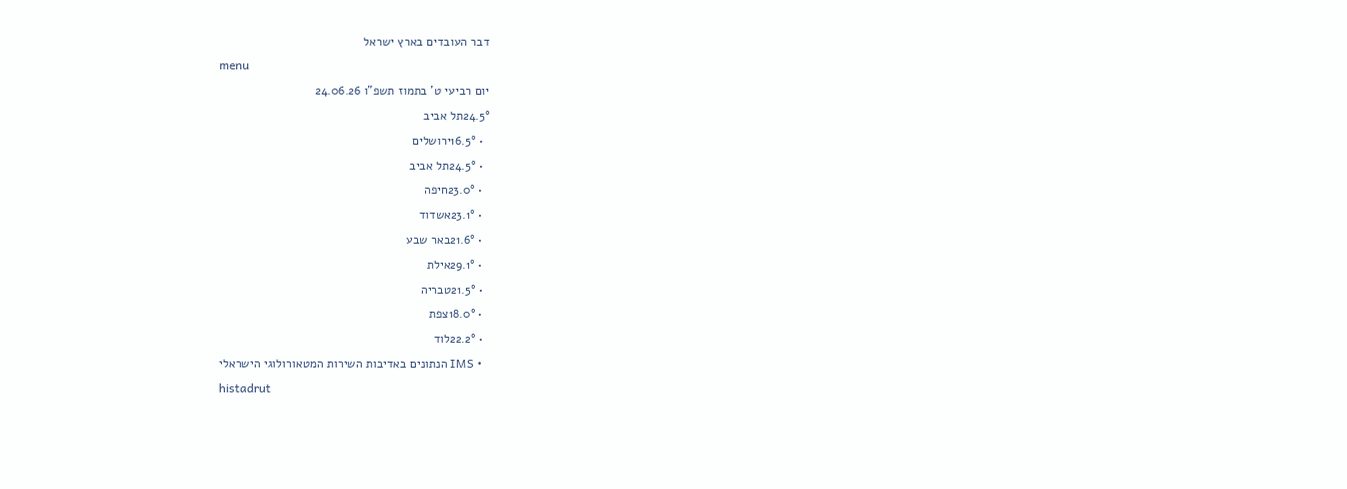דבר העובדים בארץ ישראל
menu
יום רביעי ט' בתמוז תשפ"ו 24.06.26
24.5°תל אביב
  • 16.5°ירושלים
  • 24.5°תל אביב
  • 23.0°חיפה
  • 23.1°אשדוד
  • 21.6°באר שבע
  • 29.1°אילת
  • 21.5°טבריה
  • 18.0°צפת
  • 22.2°לוד
  • IMS הנתונים באדיבות השירות המטאורולוגי הישראלי
histadrut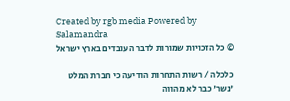Created by rgb media Powered by Salamandra
© כל הזכויות שמורות לדבר העובדים בארץ ישראל

כלכלה / רשות התחרות הודיעה כי חברת המלט 'נשר' כבר לא מהווה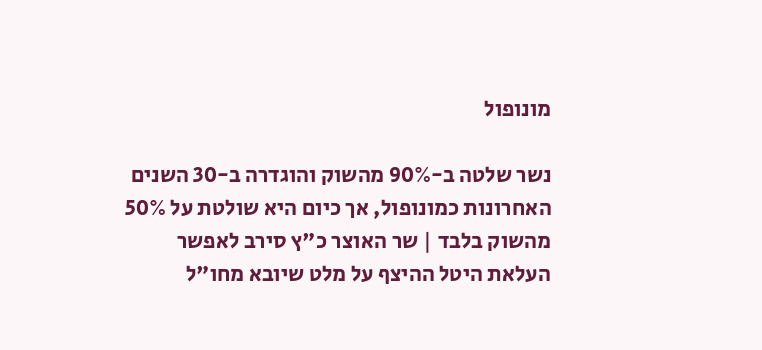מונופול

נשר שלטה ב-90% מהשוק והוגדרה ב-30 השנים האחרונות כמונופול, אך כיום היא שולטת על 50% מהשוק בלבד | שר האוצר כ"ץ סירב לאפשר העלאת היטל ההיצף על מלט שיובא מחו"ל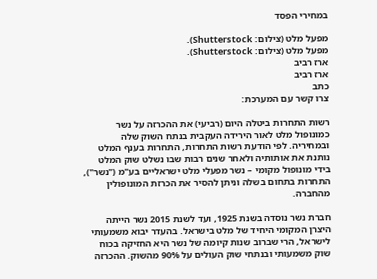במחירי הפסד

מפעל מלט (צילום: Shutterstock).
מפעל מלט (צילום: Shutterstock).
ארז רביב
ארז רביב
כתב
צרו קשר עם המערכת:

רשות התחרות ביטלה היום (רביעי) את ההכרזה על נשר כמונופול מלט לאור הירידה העקבית בנתח השוק שלה ובמחיריה. לפי הודעת רשות התחרות, התחרות בענף המלט נותנת את אותותיה ולאחר שנים רבות שבו נשלט שוק המלט בידי מונופול מקומי – נשר מפעלי מלט ישראליים בע"מ ("נשר"),  התחרות בתחום בשלה וניתן להסיר את הכרזת המונופולין מהחברה.

חברת נשר נוסדה בשנת 1925, ועד לשנת 2015 נשר הייתה היצרן המקומי היחיד של מלט בישראל. בהעדר יבוא משמעותי לישראל, הרי שברוב שנות קיומה של נשר היא החזיקה בכוח שוק משמעותי ובנתחי שוק העולים על 90% מהשוק. ההכרזה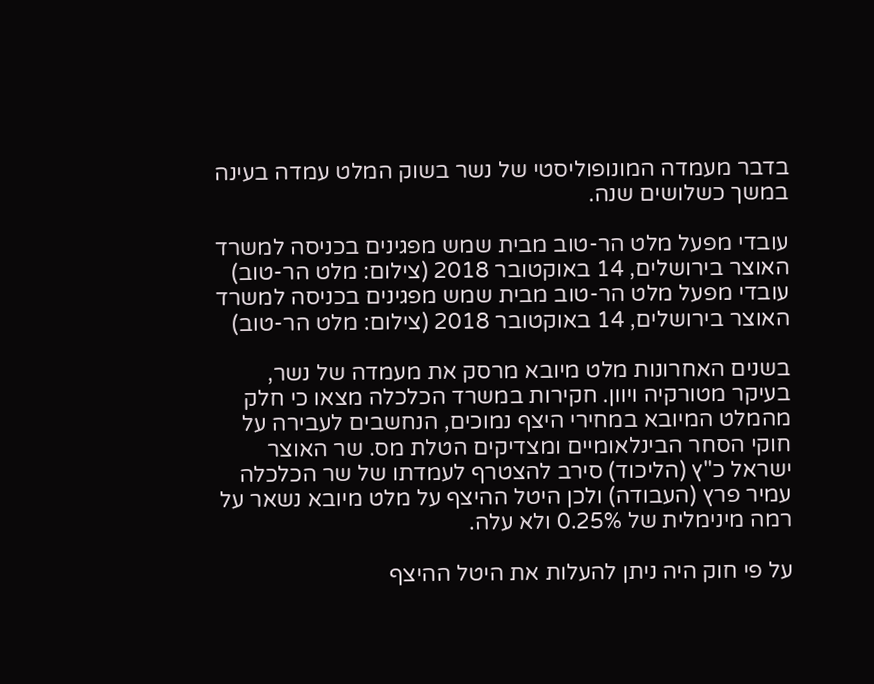בדבר מעמדה המונופוליסטי של נשר בשוק המלט עמדה בעינה במשך כשלושים שנה.

עובדי מפעל מלט הר-טוב מבית שמש מפגינים בכניסה למשרד האוצר בירושלים, 14 באוקטובר 2018 (צילום: מלט הר-טוב)
עובדי מפעל מלט הר-טוב מבית שמש מפגינים בכניסה למשרד האוצר בירושלים, 14 באוקטובר 2018 (צילום: מלט הר-טוב)

בשנים האחרונות מלט מיובא מרסק את מעמדה של נשר, בעיקר מטורקיה ויוון. חקירות במשרד הכלכלה מצאו כי חלק מהמלט המיובא במחירי היצף נמוכים, הנחשבים לעבירה על חוקי הסחר הבינלאומיים ומצדיקים הטלת מס. שר האוצר ישראל כ"ץ (הליכוד) סירב להצטרף לעמדתו של שר הכלכלה עמיר פרץ (העבודה) ולכן היטל ההיצף על מלט מיובא נשאר על רמה מינימלית של 0.25% ולא עלה.

על פי חוק היה ניתן להעלות את היטל ההיצף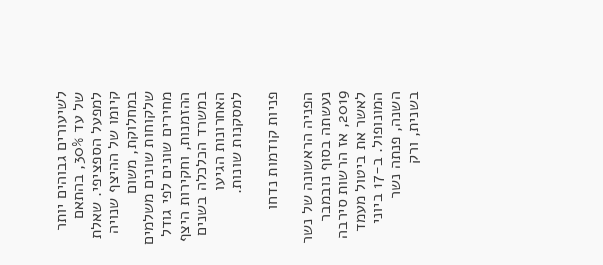לשיעורים גבוהים יותר של עד 30%, בהתאם למפעל הספציפי. שאלת קיומו של ההיצף שנויה במחלוקת, משום שלקוחות שונים משלמים מחירים שונים לפי גודל ההזמנות, וחקירות היצף במשרד הכלכלה בשנים האחרונות הגיעו למסקנות שונות.

פניות קודמות נדחו

הפניה הראשונה של נשר נעשתה בסוף נובמבר 2019, אז הרשות סירבה לאשר את ביטול מעמד המונופול. ב-17 ביוני השנה, פנתה נשר בשנית, ורק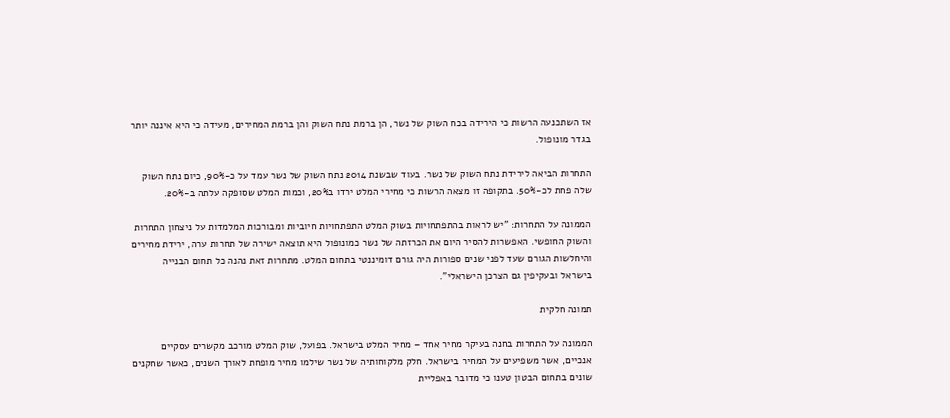אז השתכנעה הרשות כי הירידה בכח השוק של נשר, הן ברמת נתח השוק והן ברמת המחירים, מעידה כי היא איננה יותר בגדר מונופול.

התחרות הביאה לירידת נתח השוק של נשר. בעוד שבשנת 2014 נתח השוק של נשר עמד על כ-90%, כיום נתח השוק שלה פחת לכ-50%. בתקופה זו מצאה הרשות כי מחירי המלט ירדו ב20%, וכמות המלט שסופקה עלתה ב-20%.

הממונה על התחרות: "יש לראות בהתפתחויות בשוק המלט התפתחויות חיוביות ומבורכות המלמדות על ניצחון התחרות והשוק החופשי. האפשרות להסיר היום את הכרזתה של נשר כמונופול היא תוצאה ישירה של תחרות ערה, ירידת מחירים והיחלשות הגורם שעד לפני שנים ספורות היה גורם דומיננטי בתחום המלט. מתחרות זאת נהנה כל תחום הבנייה בישראל ובעקיפין גם הצרכן הישראלי".

תמונה חלקית

הממונה על התחרות בחנה בעיקר מחיר אחד – מחיר המלט בישראל. בפועל, שוק המלט מורכב מקשרים עסקיים אנכיים, אשר משפיעים על המחיר בישראל. חלק מלקוחותיה של נשר שילמו מחיר מופחת לאורך השנים, כאשר שחקנים שונים בתחום הבטון טענו כי מדובר באפליית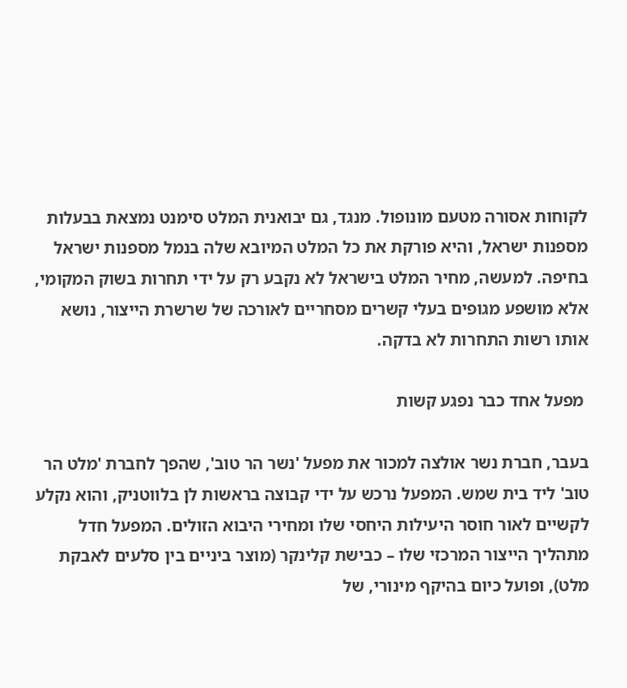לקוחות אסורה מטעם מונופול. מנגד, גם יבואנית המלט סימנט נמצאת בבעלות מספנות ישראל, והיא פורקת את כל המלט המיובא שלה בנמל מספנות ישראל בחיפה. למעשה, מחיר המלט בישראל לא נקבע רק על ידי תחרות בשוק המקומי, אלא מושפע מגופים בעלי קשרים מסחריים לאורכה של שרשרת הייצור, נושא אותו רשות התחרות לא בדקה.

 מפעל אחד כבר נפגע קשות

בעבר, חברת נשר אולצה למכור את מפעל 'נשר הר טוב', שהפך לחברת 'מלט הר טוב' ליד בית שמש. המפעל נרכש על ידי קבוצה בראשות לן בלווטניק, והוא נקלע לקשיים לאור חוסר היעילות היחסי שלו ומחירי היבוא הזולים. המפעל חדל מתהליך הייצור המרכזי שלו – כבישת קלינקר (מוצר ביניים בין סלעים לאבקת מלט), ופועל כיום בהיקף מינורי, של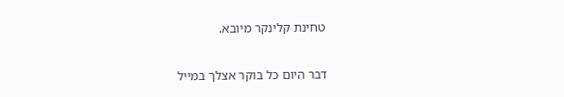טחינת קלינקר מיובא.

דבר היום כל בוקר אצלך במייל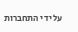על ידי התחברות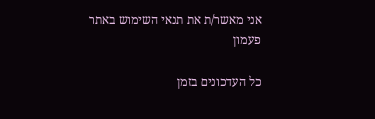אני מאשר/ת את תנאי השימוש באתר
פעמון

כל העדכונים בזמן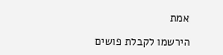אמת

הירשמו לקבלת פושים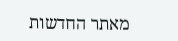מאתר החדשות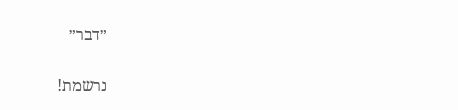״דבר״

נרשמת!